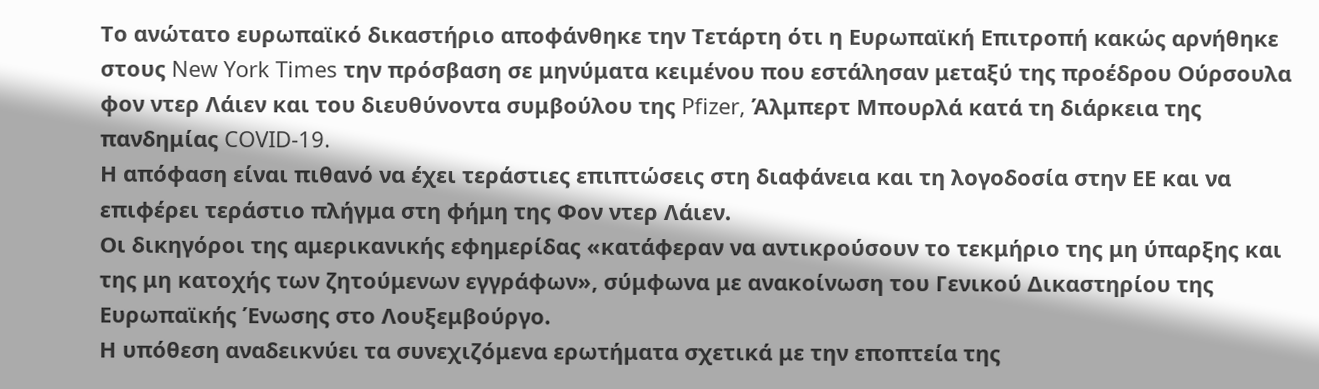Το ανώτατο ευρωπαϊκό δικαστήριο αποφάνθηκε την Τετάρτη ότι η Ευρωπαϊκή Επιτροπή κακώς αρνήθηκε στους New York Times την πρόσβαση σε μηνύματα κειμένου που εστάλησαν μεταξύ της προέδρου Ούρσουλα φον ντερ Λάιεν και του διευθύνοντα συμβούλου της Pfizer, Άλμπερτ Μπουρλά κατά τη διάρκεια της πανδημίας COVID-19.
Η απόφαση είναι πιθανό να έχει τεράστιες επιπτώσεις στη διαφάνεια και τη λογοδοσία στην ΕΕ και να επιφέρει τεράστιο πλήγμα στη φήμη της Φον ντερ Λάιεν.
Οι δικηγόροι της αμερικανικής εφημερίδας «κατάφεραν να αντικρούσουν το τεκμήριο της μη ύπαρξης και της μη κατοχής των ζητούμενων εγγράφων», σύμφωνα με ανακοίνωση του Γενικού Δικαστηρίου της Ευρωπαϊκής Ένωσης στο Λουξεμβούργο.
Η υπόθεση αναδεικνύει τα συνεχιζόμενα ερωτήματα σχετικά με την εποπτεία της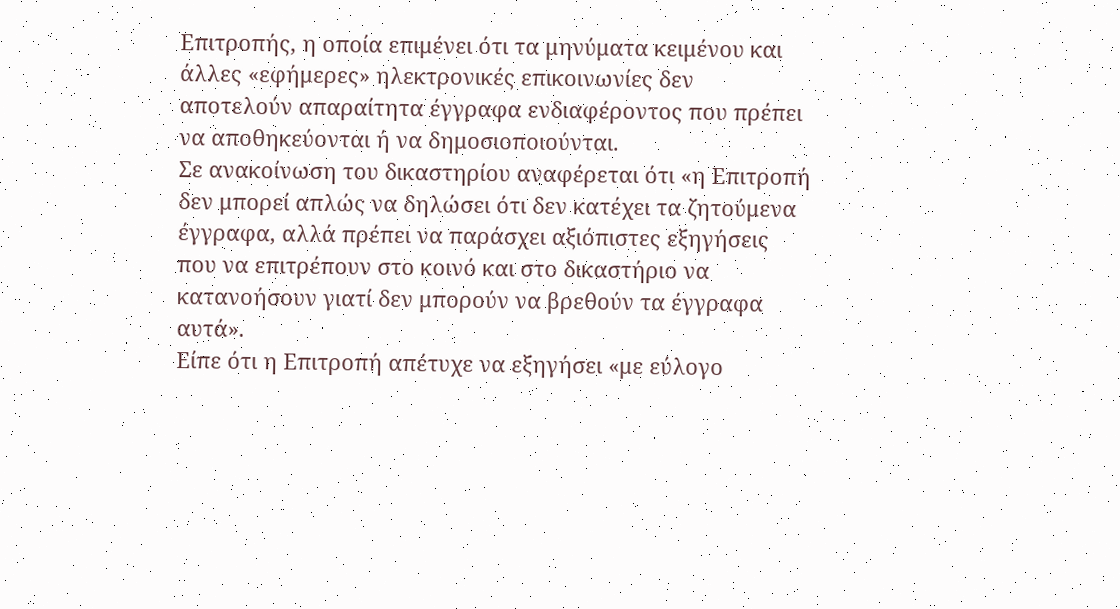Επιτροπής, η οποία επιμένει ότι τα μηνύματα κειμένου και άλλες «εφήμερες» ηλεκτρονικές επικοινωνίες δεν αποτελούν απαραίτητα έγγραφα ενδιαφέροντος που πρέπει να αποθηκεύονται ή να δημοσιοποιούνται.
Σε ανακοίνωση του δικαστηρίου αναφέρεται ότι «η Επιτροπή δεν μπορεί απλώς να δηλώσει ότι δεν κατέχει τα ζητούμενα έγγραφα, αλλά πρέπει να παράσχει αξιόπιστες εξηγήσεις που να επιτρέπουν στο κοινό και στο δικαστήριο να κατανοήσουν γιατί δεν μπορούν να βρεθούν τα έγγραφα αυτά».
Είπε ότι η Επιτροπή απέτυχε να εξηγήσει «με εύλογο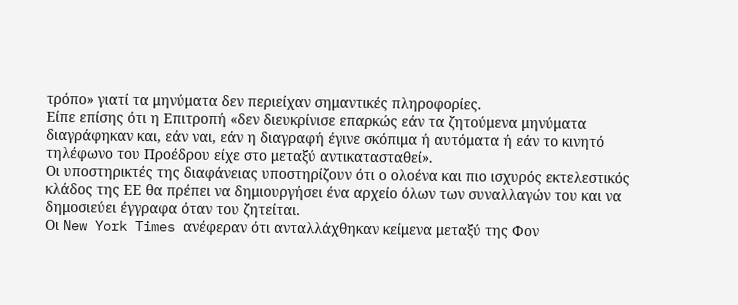τρόπο» γιατί τα μηνύματα δεν περιείχαν σημαντικές πληροφορίες.
Είπε επίσης ότι η Επιτροπή «δεν διευκρίνισε επαρκώς εάν τα ζητούμενα μηνύματα διαγράφηκαν και, εάν ναι, εάν η διαγραφή έγινε σκόπιμα ή αυτόματα ή εάν το κινητό τηλέφωνο του Προέδρου είχε στο μεταξύ αντικατασταθεί».
Οι υποστηρικτές της διαφάνειας υποστηρίζουν ότι ο ολοένα και πιο ισχυρός εκτελεστικός κλάδος της ΕΕ θα πρέπει να δημιουργήσει ένα αρχείο όλων των συναλλαγών του και να δημοσιεύει έγγραφα όταν του ζητείται.
Οι New York Times ανέφεραν ότι ανταλλάχθηκαν κείμενα μεταξύ της Φον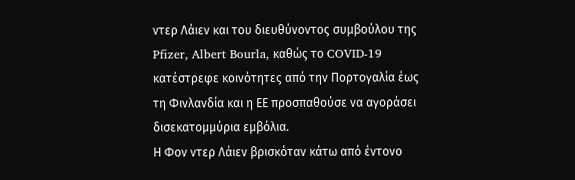ντερ Λάιεν και του διευθύνοντος συμβούλου της Pfizer, Albert Bourla, καθώς το COVID-19 κατέστρεφε κοινότητες από την Πορτογαλία έως τη Φινλανδία και η ΕΕ προσπαθούσε να αγοράσει δισεκατομμύρια εμβόλια.
Η Φον ντερ Λάιεν βρισκόταν κάτω από έντονο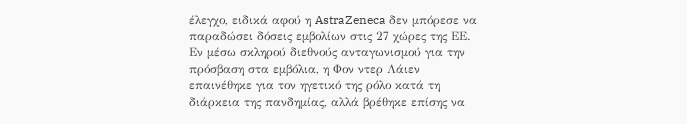έλεγχο, ειδικά αφού η AstraZeneca δεν μπόρεσε να παραδώσει δόσεις εμβολίων στις 27 χώρες της ΕΕ.
Εν μέσω σκληρού διεθνούς ανταγωνισμού για την πρόσβαση στα εμβόλια, η Φον ντερ Λάιεν επαινέθηκε για τον ηγετικό της ρόλο κατά τη διάρκεια της πανδημίας, αλλά βρέθηκε επίσης να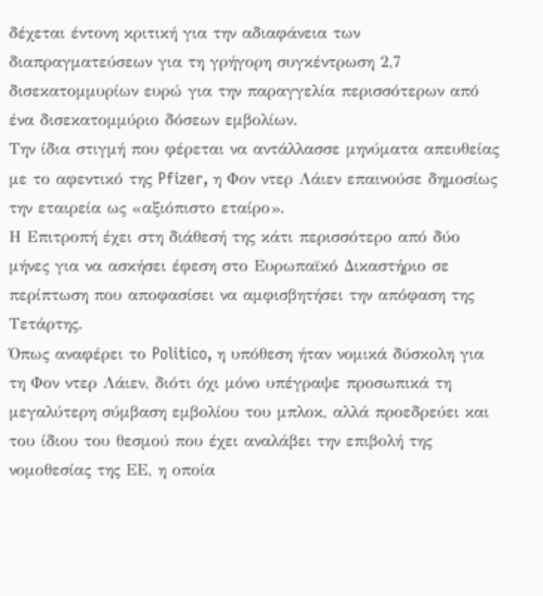δέχεται έντονη κριτική για την αδιαφάνεια των διαπραγματεύσεων για τη γρήγορη συγκέντρωση 2,7 δισεκατομμυρίων ευρώ για την παραγγελία περισσότερων από ένα δισεκατομμύριο δόσεων εμβολίων.
Την ίδια στιγμή που φέρεται να αντάλλασσε μηνύματα απευθείας με το αφεντικό της Pfizer, η Φον ντερ Λάιεν επαινούσε δημοσίως την εταιρεία ως «αξιόπιστο εταίρο».
Η Επιτροπή έχει στη διάθεσή της κάτι περισσότερο από δύο μήνες για να ασκήσει έφεση στο Ευρωπαϊκό Δικαστήριο σε περίπτωση που αποφασίσει να αμφισβητήσει την απόφαση της Τετάρτης.
Όπως αναφέρει το Politico, η υπόθεση ήταν νομικά δύσκολη για τη Φον ντερ Λάιεν, διότι όχι μόνο υπέγραψε προσωπικά τη μεγαλύτερη σύμβαση εμβολίου του μπλοκ, αλλά προεδρεύει και του ίδιου του θεσμού που έχει αναλάβει την επιβολή της νομοθεσίας της ΕΕ, η οποία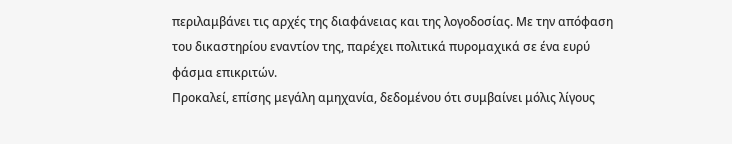περιλαμβάνει τις αρχές της διαφάνειας και της λογοδοσίας. Με την απόφαση του δικαστηρίου εναντίον της, παρέχει πολιτικά πυρομαχικά σε ένα ευρύ φάσμα επικριτών.
Προκαλεί, επίσης μεγάλη αμηχανία, δεδομένου ότι συμβαίνει μόλις λίγους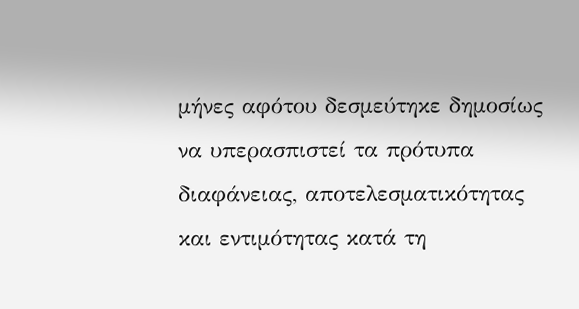μήνες αφότου δεσμεύτηκε δημοσίως να υπερασπιστεί τα πρότυπα διαφάνειας, αποτελεσματικότητας και εντιμότητας κατά τη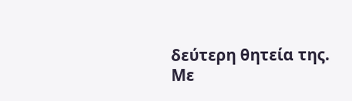δεύτερη θητεία της.
Mε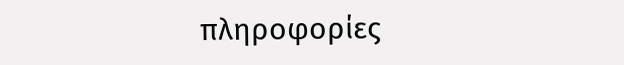πληροφορίες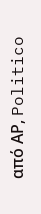από ΑΡ, Politico